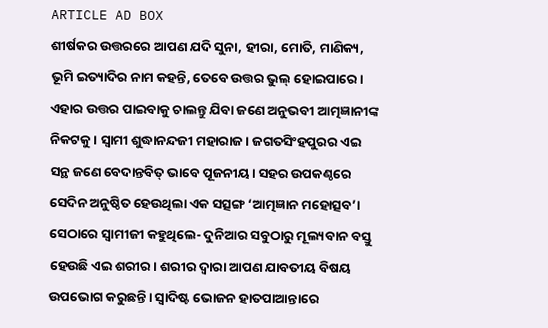ARTICLE AD BOX
ଶୀର୍ଷକର ଉତ୍ତରରେ ଆପଣ ଯଦି ସୁନା, ହୀରା, ମୋତି, ମାଣିକ୍ୟ, ଭୂମି ଇତ୍ୟାଦିର ନାମ କହନ୍ତି, ତେବେ ଉତ୍ତର ଭୁଲ୍ ହୋଇପାରେ। ଏହାର ଉତ୍ତର ପାଇବାକୁ ଚାଲନ୍ତୁ ଯିବା ଜଣେ ଅନୁଭବୀ ଆତ୍ମଜ୍ଞାନୀଙ୍କ ନିକଟକୁ। ସ୍ୱାମୀ ଶୁଦ୍ଧାନନ୍ଦଜୀ ମହାରାଜ। ଜଗତସିଂହପୁରର ଏଇ ସନ୍ଥ ଜଣେ ବେଦାନ୍ତବିତ୍ ଭାବେ ପୂଜନୀୟ। ସହର ଉପକଣ୍ଠରେ ସେଦିନ ଅନୁଷ୍ଠିତ ହେଉଥିଲା ଏକ ସତ୍ସଙ୍ଗ ‘ଆତ୍ମଜ୍ଞାନ ମହୋତ୍ସବ’। ସେଠାରେ ସ୍ୱାମୀଜୀ କହୁଥିଲେ- ଦୁନିଆର ସବୁଠାରୁ ମୂଲ୍ୟବାନ ବସ୍ତୁ ହେଉଛି ଏଇ ଶରୀର। ଶରୀର ଦ୍ୱାରା ଆପଣ ଯାବତୀୟ ବିଷୟ ଉପଭୋଗ କରୁଛନ୍ତି। ସ୍ୱାଦିଷ୍ଟ ଭୋଜନ ହାତପାଆନ୍ତାରେ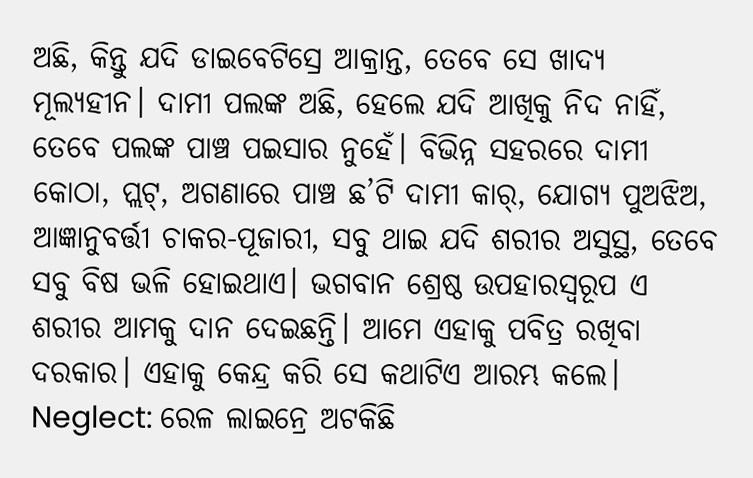ଅଛି, କିନ୍ତୁ ଯଦି ଡାଇବେଟିସ୍ରେ ଆକ୍ରାନ୍ତ, ତେବେ ସେ ଖାଦ୍ୟ ମୂଲ୍ୟହୀନ। ଦାମୀ ପଲଙ୍କ ଅଛି, ହେଲେ ଯଦି ଆଖିକୁ ନିଦ ନାହିଁ, ତେବେ ପଲଙ୍କ ପାଞ୍ଚ ପଇସାର ନୁହେଁ। ବିଭିନ୍ନ ସହରରେ ଦାମୀ କୋଠା, ପ୍ଲଟ୍, ଅଗଣାରେ ପାଞ୍ଚ ଛ’ଟି ଦାମୀ କାର୍, ଯୋଗ୍ୟ ପୁଅଝିଅ, ଆଜ୍ଞାନୁବର୍ତ୍ତୀ ଚାକର-ପୂଜାରୀ, ସବୁ ଥାଇ ଯଦି ଶରୀର ଅସୁସ୍ଥ, ତେବେ ସବୁ ବିଷ ଭଳି ହୋଇଥାଏ। ଭଗବାନ ଶ୍ରେଷ୍ଠ ଉପହାରସ୍ୱରୂପ ଏ ଶରୀର ଆମକୁ ଦାନ ଦେଇଛନ୍ତି। ଆମେ ଏହାକୁ ପବିତ୍ର ରଖିବା ଦରକାର। ଏହାକୁ କେନ୍ଦ୍ର କରି ସେ କଥାଟିଏ ଆରମ୍ଭ କଲେ।
Neglect: ରେଳ ଲାଇନ୍ରେ ଅଟକିଛି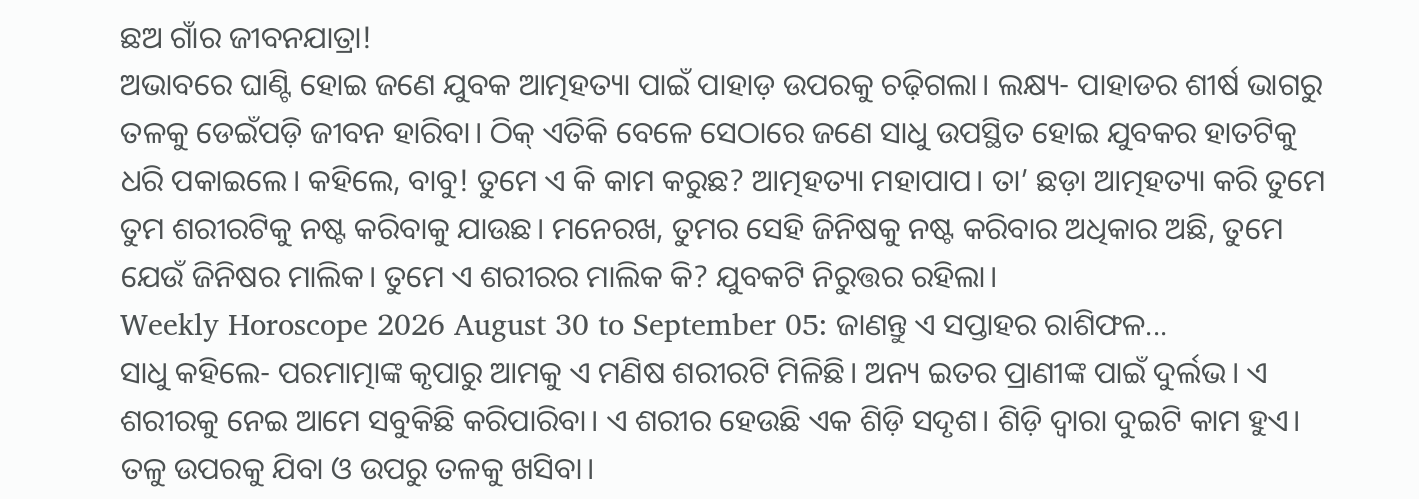ଛଅ ଗାଁର ଜୀବନଯାତ୍ରା!
ଅଭାବରେ ଘାଣ୍ଟି ହୋଇ ଜଣେ ଯୁବକ ଆତ୍ମହତ୍ୟା ପାଇଁ ପାହାଡ଼ ଉପରକୁ ଚଢ଼ିଗଲା। ଲକ୍ଷ୍ୟ- ପାହାଡର ଶୀର୍ଷ ଭାଗରୁ ତଳକୁ ଡେଇଁପଡ଼ି ଜୀବନ ହାରିବା। ଠିକ୍ ଏତିକି ବେଳେ ସେଠାରେ ଜଣେ ସାଧୁ ଉପସ୍ଥିତ ହୋଇ ଯୁବକର ହାତଟିକୁ ଧରି ପକାଇଲେ। କହିଲେ, ବାବୁ! ତୁମେ ଏ କି କାମ କରୁଛ? ଆତ୍ମହତ୍ୟା ମହାପାପ। ତା’ ଛଡ଼ା ଆତ୍ମହତ୍ୟା କରି ତୁମେ ତୁମ ଶରୀରଟିକୁ ନଷ୍ଟ କରିବାକୁ ଯାଉଛ। ମନେରଖ, ତୁମର ସେହି ଜିନିଷକୁ ନଷ୍ଟ କରିବାର ଅଧିକାର ଅଛି, ତୁମେ ଯେଉଁ ଜିନିଷର ମାଲିକ। ତୁମେ ଏ ଶରୀରର ମାଲିକ କି? ଯୁବକଟି ନିରୁତ୍ତର ରହିଲା।
Weekly Horoscope 2026 August 30 to September 05: ଜାଣନ୍ତୁ ଏ ସପ୍ତାହର ରାଶିଫଳ...
ସାଧୁ କହିଲେ- ପରମାତ୍ମାଙ୍କ କୃପାରୁ ଆମକୁ ଏ ମଣିଷ ଶରୀରଟି ମିଳିଛି। ଅନ୍ୟ ଇତର ପ୍ରାଣୀଙ୍କ ପାଇଁ ଦୁର୍ଲଭ। ଏ ଶରୀରକୁ ନେଇ ଆମେ ସବୁକିଛି କରିପାରିବା। ଏ ଶରୀର ହେଉଛି ଏକ ଶିଡ଼ି ସଦୃଶ। ଶିଡ଼ି ଦ୍ୱାରା ଦୁଇଟି କାମ ହୁଏ। ତଳୁ ଉପରକୁ ଯିବା ଓ ଉପରୁ ତଳକୁ ଖସିବା।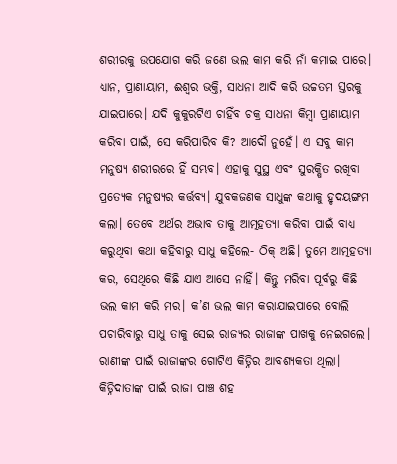ଶରୀରକୁ ଉପଯୋଗ କରି ଜଣେ ଭଲ କାମ କରି ନାଁ କମାଇ ପାରେ। ଧ୍ୟାନ, ପ୍ରାଣାୟାମ, ଈଶ୍ୱର ଭକ୍ତି, ସାଧନା ଆଦି କରି ଉଚ୍ଚତମ ସ୍ତରକୁ ଯାଇପାରେ। ଯଦି କୁକୁରଟିଏ ଚାହିଁବ ଚକ୍ର ସାଧନା କିମ୍ବା ପ୍ରାଣାୟାମ କରିବା ପାଇଁ, ସେ କରିପାରିବ କି? ଆଦୌ ନୁହେଁ। ଏ ସବୁ କାମ ମନୁଷ୍ୟ ଶରୀରରେ ହିଁ ସମ୍ଭବ। ଏହାକୁ ସୁସ୍ଥ ଏବଂ ସୁରକ୍ଷିତ ରଖିବା ପ୍ରତ୍ୟେକ ମନୁଷ୍ୟର କର୍ତ୍ତବ୍ୟ। ଯୁବକଜଣକ ସାଧୁଙ୍କ କଥାକୁ ହୃଦୟଙ୍ଗମ କଲା। ତେବେ ଅର୍ଥର ଅଭାବ ତାକୁ ଆତ୍ମହତ୍ୟା କରିବା ପାଇଁ ବାଧ୍ୟ କରୁଥିବା କଥା କହିବାରୁ ସାଧୁ କହିଲେ- ଠିକ୍ ଅଛି। ତୁମେ ଆତ୍ମହତ୍ୟା କର, ସେଥିରେ କିଛି ଯାଏ ଆସେ ନାହିଁ। କିନ୍ତୁ ମରିବା ପୂର୍ବରୁ କିଛି ଭଲ କାମ କରି ମର। କ’ଣ ଭଲ କାମ କରାଯାଇପାରେ ବୋଲି ପଚାରିବାରୁ ସାଧୁ ତାକୁ ସେଇ ରାଜ୍ୟର ରାଜାଙ୍କ ପାଖକୁ ନେଇଗଲେ। ରାଣୀଙ୍କ ପାଇଁ ରାଜାଙ୍କର ଗୋଟିଏ କିଡ୍ନିର ଆବଶ୍ୟକତା ଥିଲା। କିଡ୍ନିଦାତାଙ୍କ ପାଇଁ ରାଜା ପାଞ୍ଚ ଶହ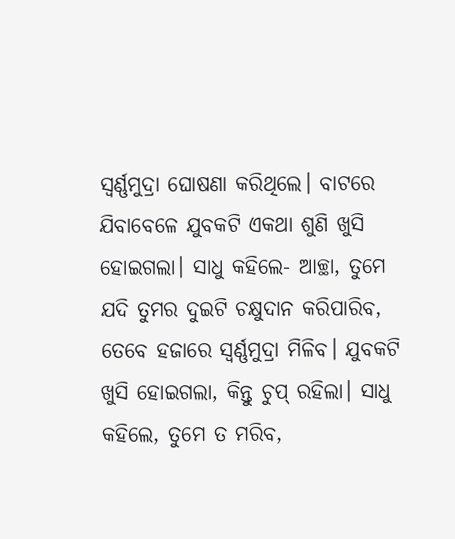ସ୍ବର୍ଣ୍ଣମୁଦ୍ରା ଘୋଷଣା କରିଥିଲେ। ବାଟରେ ଯିବାବେଳେ ଯୁବକଟି ଏକଥା ଶୁଣି ଖୁସି ହୋଇଗଲା। ସାଧୁ କହିଲେ- ଆଚ୍ଛା, ତୁମେ ଯଦି ତୁମର ଦୁଇଟି ଚକ୍ଷୁଦାନ କରିପାରିବ, ତେବେ ହଜାରେ ସ୍ବର୍ଣ୍ଣମୁଦ୍ରା ମିଳିବ। ଯୁବକଟି ଖୁସି ହୋଇଗଲା, କିନ୍ତୁ ଚୁପ୍ ରହିଲା। ସାଧୁ କହିଲେ, ତୁମେ ତ ମରିବ,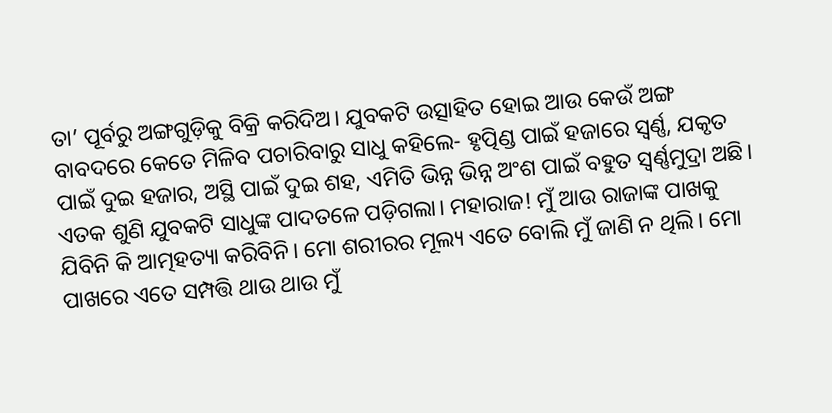ତା’ ପୂର୍ବରୁ ଅଙ୍ଗଗୁଡ଼ିକୁ ବିକ୍ରି କରିଦିଅ। ଯୁବକଟି ଉତ୍ସାହିତ ହୋଇ ଆଉ କେଉଁ ଅଙ୍ଗ ବାବଦରେ କେତେ ମିଳିବ ପଚାରିବାରୁ ସାଧୁ କହିଲେ- ହୃତ୍ପିଣ୍ଡ ପାଇଁ ହଜାରେ ସ୍ବର୍ଣ୍ଣ, ଯକୃତ ପାଇଁ ଦୁଇ ହଜାର, ଅସ୍ଥି ପାଇଁ ଦୁଇ ଶହ, ଏମିତି ଭିନ୍ନ ଭିନ୍ନ ଅଂଶ ପାଇଁ ବହୁତ ସ୍ବର୍ଣ୍ଣମୁଦ୍ରା ଅଛି।
ଏତକ ଶୁଣି ଯୁବକଟି ସାଧୁଙ୍କ ପାଦତଳେ ପଡ଼ିଗଲା। ମହାରାଜ! ମୁଁ ଆଉ ରାଜାଙ୍କ ପାଖକୁ ଯିବିନି କି ଆତ୍ମହତ୍ୟା କରିବିନି। ମୋ ଶରୀରର ମୂଲ୍ୟ ଏତେ ବୋଲି ମୁଁ ଜାଣି ନ ଥିଲି। ମୋ ପାଖରେ ଏତେ ସମ୍ପତ୍ତି ଥାଉ ଥାଉ ମୁଁ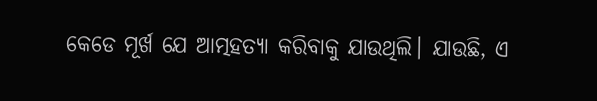କେଡେ ମୂର୍ଖ ଯେ ଆତ୍ମହତ୍ୟା କରିବାକୁ ଯାଉଥିଲି। ଯାଉଛି, ଏ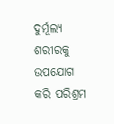ଦୁର୍ମୂଲ୍ୟ ଶରୀରକୁ ଉପଯୋଗ କରି ପରିଶ୍ରମ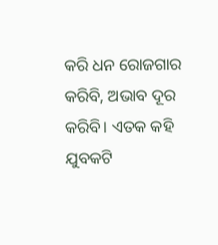କରି ଧନ ରୋଜଗାର କରିବି, ଅଭାବ ଦୂର କରିବି। ଏତକ କହି ଯୁବକଟି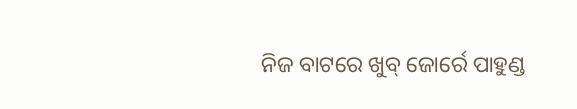ନିଜ ବାଟରେ ଖୁବ୍ ଜୋର୍ରେ ପାହୁଣ୍ଡ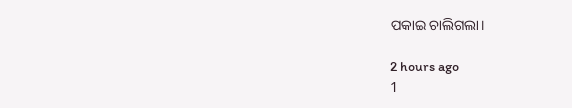ପକାଇ ଚାଲିଗଲା।

2 hours ago
1